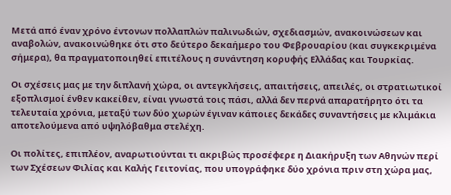Μετά από έναν χρόνο έντονων πολλαπλών παλινωδιών, σχεδιασμών, ανακοινώσεων και αναβολών, ανακοινώθηκε ότι στο δεύτερο δεκαήμερο του Φεβρουαρίου (και συγκεκριμένα σήμερα), θα πραγματοποιηθεί επιτέλους η συνάντηση κορυφής Ελλάδας και Τουρκίας.

Οι σχέσεις μας με την διπλανή χώρα, οι αντεγκλήσεις, απαιτήσεις, απειλές, οι στρατιωτικοί εξοπλισμοί ένθεν κακείθεν, είναι γνωστά τοις πάσι, αλλά δεν περνά απαρατήρητο ότι τα τελευταία χρόνια, μεταξύ των δύο χωρών έγιναν κάποιες δεκάδες συναντήσεις με κλιμάκια αποτελούμενα από υψηλόβαθμα στελέχη.

Οι πολίτες, επιπλέον, αναρωτιούνται τι ακριβώς προσέφερε η Διακήρυξη των Αθηνών περί των Σχέσεων Φιλίας και Καλής Γειτονίας, που υπογράφηκε δύο χρόνια πριν στη χώρα μας,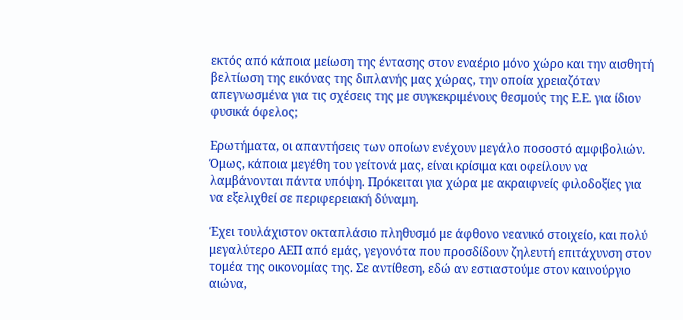εκτός από κάποια μείωση της έντασης στον εναέριο μόνο χώρο και την αισθητή βελτίωση της εικόνας της διπλανής μας χώρας, την οποία χρειαζόταν απεγνωσμένα για τις σχέσεις της με συγκεκριμένους θεσμούς της Ε.Ε. για ίδιον φυσικά όφελος;

Ερωτήματα, οι απαντήσεις των οποίων ενέχουν μεγάλο ποσοστό αμφιβολιών. Όμως, κάποια μεγέθη του γείτονά μας, είναι κρίσιμα και οφείλουν να λαμβάνονται πάντα υπόψη. Πρόκειται για χώρα με ακραιφνείς φιλοδοξίες για να εξελιχθεί σε περιφερειακή δύναμη.

Έχει τουλάχιστον οκταπλάσιο πληθυσμό με άφθονο νεανικό στοιχείο, και πολύ μεγαλύτερο ΑΕΠ από εμάς, γεγονότα που προσδίδουν ζηλευτή επιτάχυνση στον τομέα της οικονομίας της. Σε αντίθεση, εδώ αν εστιαστούμε στον καινούργιο αιώνα,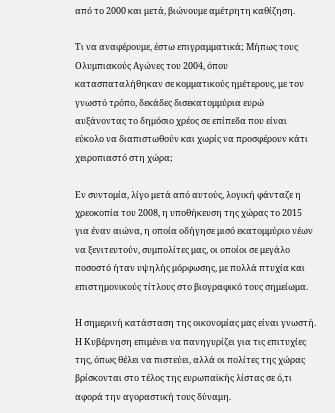από το 2000 και μετά, βιώνουμε αμέτρητη καθίζηση.

Τι να αναφέρουμε, έστω επιγραμματικά; Μήπως τους Ολυμπιακούς Αγώνες του 2004, όπου κατασπαταλήθηκαν σε κομματικούς ημέτερους, με τον γνωστό τρόπο, δεκάδες δισεκατομμύρια ευρώ αυξάνοντας το δημόσιο χρέος σε επίπεδα που είναι εύκολο να διαπιστωθούν και χωρίς να προσφέρουν κάτι χειροπιαστό στη χώρα;

Εν συντομία, λίγο μετά από αυτούς, λογική φάνταζε η χρεοκοπία του 2008, η υποθήκευση της χώρας το 2015 για έναν αιώνα, η οποία οδήγησε μισό εκατομμύριο νέων να ξενιτευτούν, συμπολίτες μας, οι οποίοι σε μεγάλο ποσοστό ήταν υψηλής μόρφωσης, με πολλά πτυχία και επιστημονικούς τίτλους στο βιογραφικό τους σημείωμα.

Η σημερινή κατάσταση της οικονομίας μας είναι γνωστή. Η Κυβέρνηση επιμένει να πανηγυρίζει για τις επιτυχίες της, όπως θέλει να πιστεύει, αλλά οι πολίτες της χώρας βρίσκονται στο τέλος της ευρωπαϊκής λίστας σε ό,τι αφορά την αγοραστική τους δύναμη.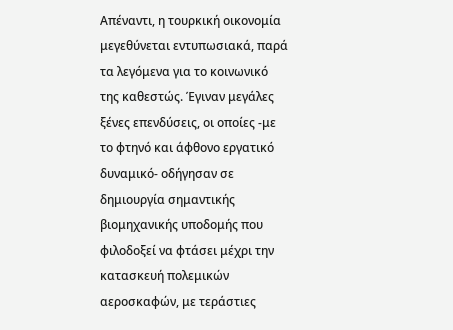Απέναντι, η τουρκική οικονομία μεγεθύνεται εντυπωσιακά, παρά τα λεγόμενα για το κοινωνικό της καθεστώς. Έγιναν μεγάλες ξένες επενδύσεις, οι οποίες -με το φτηνό και άφθονο εργατικό δυναμικό- οδήγησαν σε δημιουργία σημαντικής βιομηχανικής υποδομής που φιλοδοξεί να φτάσει μέχρι την κατασκευή πολεμικών αεροσκαφών, με τεράστιες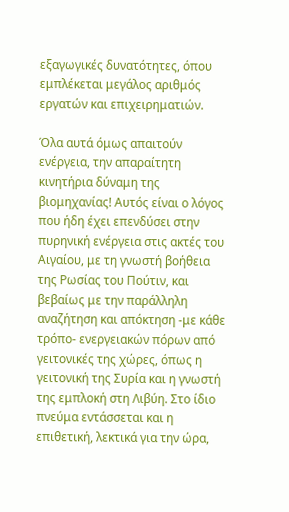εξαγωγικές δυνατότητες, όπου εμπλέκεται μεγάλος αριθμός εργατών και επιχειρηματιών.

Όλα αυτά όμως απαιτούν ενέργεια, την απαραίτητη κινητήρια δύναμη της βιομηχανίας! Αυτός είναι ο λόγος που ήδη έχει επενδύσει στην πυρηνική ενέργεια στις ακτές του Αιγαίου, με τη γνωστή βοήθεια της Ρωσίας του Πούτιν, και βεβαίως με την παράλληλη αναζήτηση και απόκτηση -με κάθε τρόπο- ενεργειακών πόρων από γειτονικές της χώρες, όπως η γειτονική της Συρία και η γνωστή της εμπλοκή στη Λιβύη. Στο ίδιο πνεύμα εντάσσεται και η επιθετική, λεκτικά για την ώρα,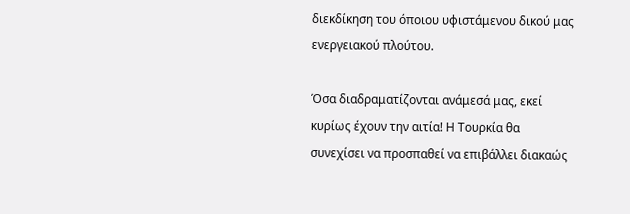διεκδίκηση του όποιου υφιστάμενου δικού μας ενεργειακού πλούτου.

Όσα διαδραματίζονται ανάμεσά μας, εκεί κυρίως έχουν την αιτία! Η Τουρκία θα συνεχίσει να προσπαθεί να επιβάλλει διακαώς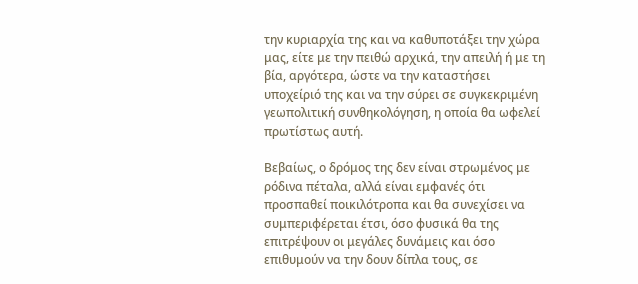την κυριαρχία της και να καθυποτάξει την χώρα μας, είτε με την πειθώ αρχικά, την απειλή ή με τη βία, αργότερα, ώστε να την καταστήσει υποχείριό της και να την σύρει σε συγκεκριμένη γεωπολιτική συνθηκολόγηση, η οποία θα ωφελεί πρωτίστως αυτή.

Βεβαίως, ο δρόμος της δεν είναι στρωμένος με ρόδινα πέταλα, αλλά είναι εμφανές ότι προσπαθεί ποικιλότροπα και θα συνεχίσει να συμπεριφέρεται έτσι, όσο φυσικά θα της επιτρέψουν οι μεγάλες δυνάμεις και όσο επιθυμούν να την δουν δίπλα τους, σε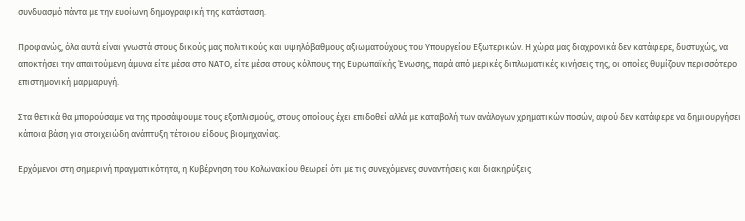συνδυασμό πάντα με την ευοίωνη δημογραφική της κατάσταση.

Προφανώς, όλα αυτά είναι γνωστά στους δικούς μας πολιτικούς και υψηλόβαθμους αξιωματούχους του Υπουργείου Εξωτερικών. Η χώρα μας διαχρονικά δεν κατάφερε, δυστυχώς, να αποκτήσει την απαιτούμενη άμυνα είτε μέσα στο ΝΑΤΟ, είτε μέσα στους κόλπους της Ευρωπαϊκής Ένωσης, παρά από μερικές διπλωματικές κινήσεις της, οι οποίες θυμίζουν περισσότερο επιστημονική μαρμαρυγή.

Στα θετικά θα μπορούσαμε να της προσάψουμε τους εξοπλισμούς, στους οποίους έχει επιδοθεί αλλά με καταβολή των ανάλογων χρηματικών ποσών, αφού δεν κατάφερε να δημιουργήσει κάποια βάση για στοιχειώδη ανάπτυξη τέτοιου είδους βιομηχανίας.

Ερχόμενοι στη σημερινή πραγματικότητα, η Κυβέρνηση του Κολωνακίου θεωρεί ότι με τις συνεχόμενες συναντήσεις και διακηρύξεις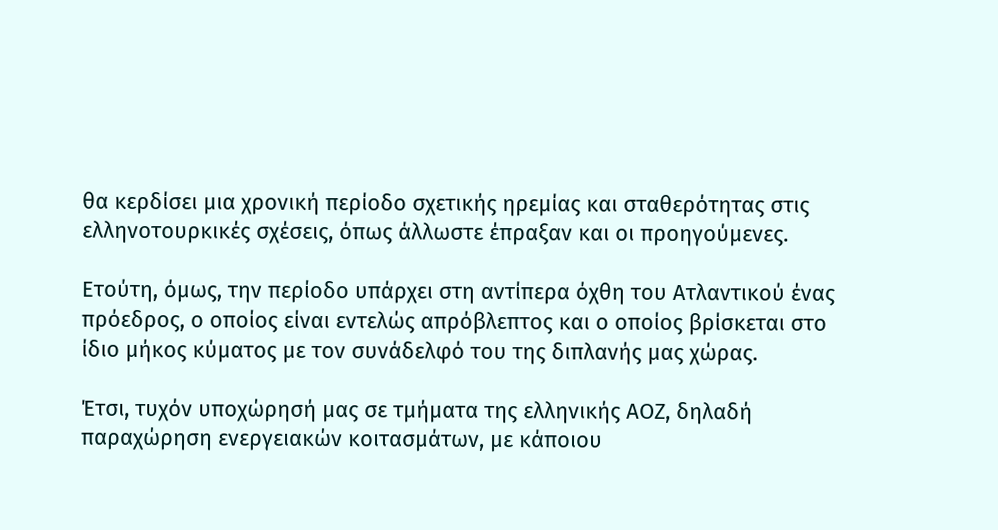θα κερδίσει μια χρονική περίοδο σχετικής ηρεμίας και σταθερότητας στις ελληνοτουρκικές σχέσεις, όπως άλλωστε έπραξαν και οι προηγούμενες.

Ετούτη, όμως, την περίοδο υπάρχει στη αντίπερα όχθη του Ατλαντικού ένας πρόεδρος, ο οποίος είναι εντελώς απρόβλεπτος και ο οποίος βρίσκεται στο ίδιο μήκος κύματος με τον συνάδελφό του της διπλανής μας χώρας.

Έτσι, τυχόν υποχώρησή μας σε τμήματα της ελληνικής ΑΟΖ, δηλαδή παραχώρηση ενεργειακών κοιτασμάτων, με κάποιου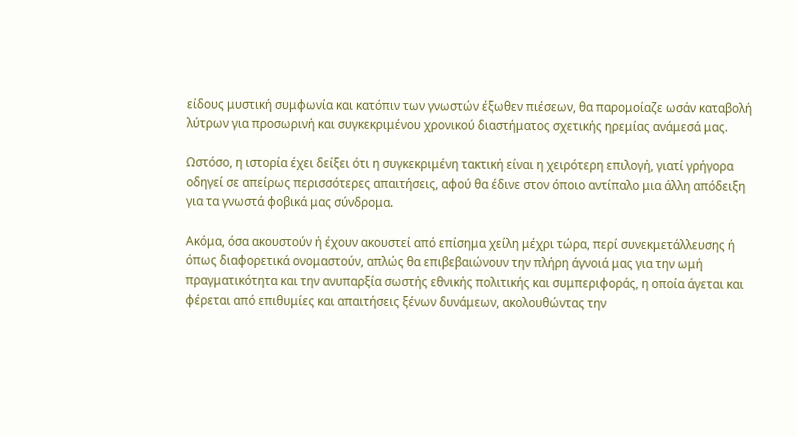είδους μυστική συμφωνία και κατόπιν των γνωστών έξωθεν πιέσεων, θα παρομοίαζε ωσάν καταβολή λύτρων για προσωρινή και συγκεκριμένου χρονικού διαστήματος σχετικής ηρεμίας ανάμεσά μας.

Ωστόσο, η ιστορία έχει δείξει ότι η συγκεκριμένη τακτική είναι η χειρότερη επιλογή, γιατί γρήγορα οδηγεί σε απείρως περισσότερες απαιτήσεις, αφού θα έδινε στον όποιο αντίπαλο μια άλλη απόδειξη για τα γνωστά φοβικά μας σύνδρομα.

Ακόμα, όσα ακουστούν ή έχουν ακουστεί από επίσημα χείλη μέχρι τώρα, περί συνεκμετάλλευσης ή όπως διαφορετικά ονομαστούν, απλώς θα επιβεβαιώνουν την πλήρη άγνοιά μας για την ωμή πραγματικότητα και την ανυπαρξία σωστής εθνικής πολιτικής και συμπεριφοράς, η οποία άγεται και φέρεται από επιθυμίες και απαιτήσεις ξένων δυνάμεων, ακολουθώντας την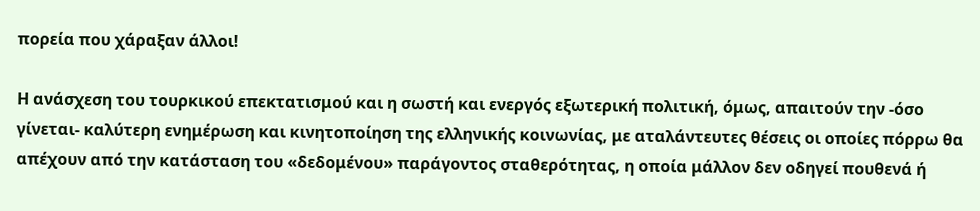πορεία που χάραξαν άλλοι!

Η ανάσχεση του τουρκικού επεκτατισμού και η σωστή και ενεργός εξωτερική πολιτική, όμως, απαιτούν την -όσο γίνεται- καλύτερη ενημέρωση και κινητοποίηση της ελληνικής κοινωνίας, με αταλάντευτες θέσεις οι οποίες πόρρω θα απέχουν από την κατάσταση του «δεδομένου» παράγοντος σταθερότητας, η οποία μάλλον δεν οδηγεί πουθενά ή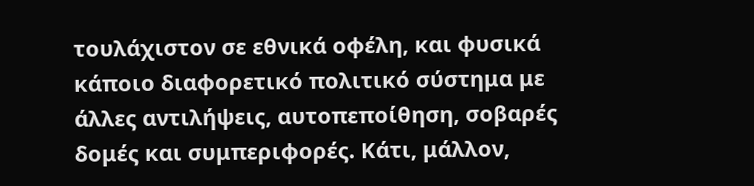τουλάχιστον σε εθνικά οφέλη, και φυσικά κάποιο διαφορετικό πολιτικό σύστημα με άλλες αντιλήψεις, αυτοπεποίθηση, σοβαρές δομές και συμπεριφορές. Κάτι, μάλλον,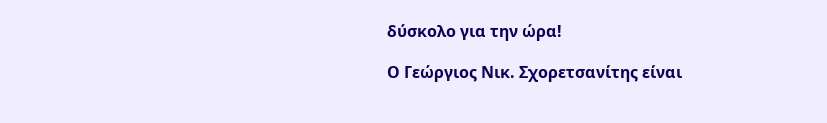δύσκολο για την ώρα!

Ο Γεώργιος Νικ. Σχορετσανίτης είναι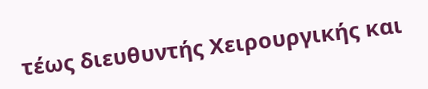τέως διευθυντής Χειρουργικής και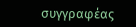συγγραφέας